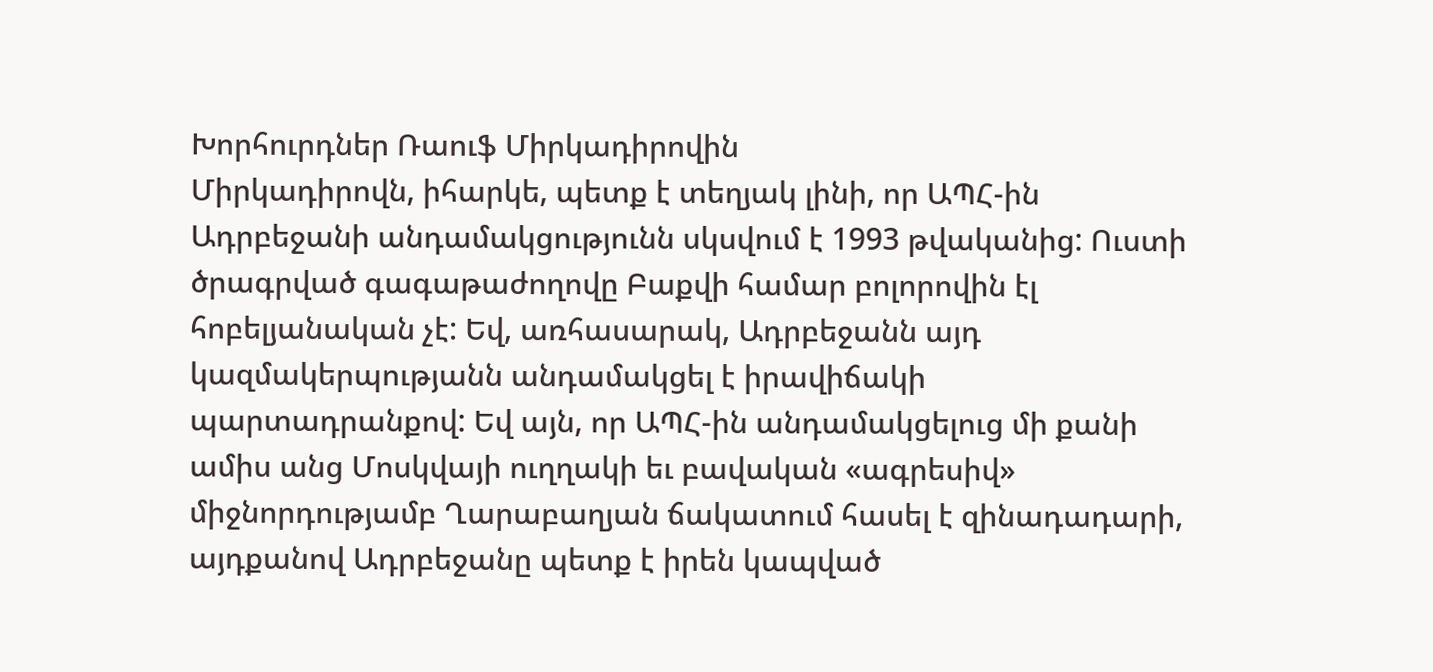Խորհուրդներ Ռաուֆ Միրկադիրովին
Միրկադիրովն, իհարկե, պետք է տեղյակ լինի, որ ԱՊՀ-ին Ադրբեջանի անդամակցությունն սկսվում է 1993 թվականից: Ուստի ծրագրված գագաթաժողովը Բաքվի համար բոլորովին էլ հոբելյանական չէ: Եվ, առհասարակ, Ադրբեջանն այդ կազմակերպությանն անդամակցել է իրավիճակի պարտադրանքով: Եվ այն, որ ԱՊՀ-ին անդամակցելուց մի քանի ամիս անց Մոսկվայի ուղղակի եւ բավական «ագրեսիվ» միջնորդությամբ Ղարաբաղյան ճակատում հասել է զինադադարի, այդքանով Ադրբեջանը պետք է իրեն կապված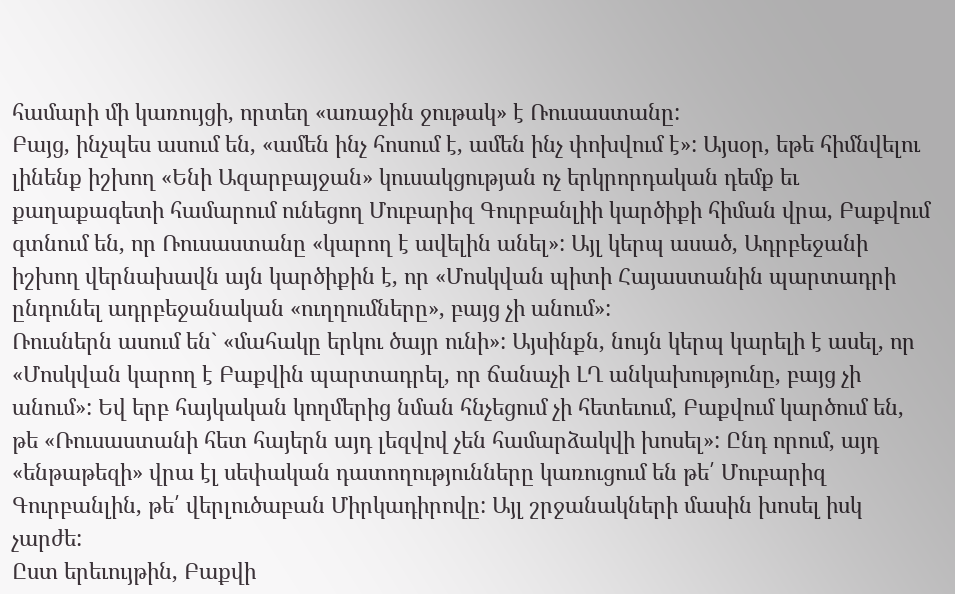համարի մի կառույցի, որտեղ «առաջին ջութակ» է Ռուսաստանը:
Բայց, ինչպես ասում են, «ամեն ինչ հոսում է, ամեն ինչ փոխվում է»: Այսօր, եթե հիմնվելու լինենք իշխող «Ենի Ազարբայջան» կուսակցության ոչ երկրորդական դեմք եւ քաղաքագետի համարում ունեցող Մուբարիզ Գուրբանլիի կարծիքի հիման վրա, Բաքվում գտնում են, որ Ռուսաստանը «կարող է ավելին անել»: Այլ կերպ ասած, Ադրբեջանի իշխող վերնախավն այն կարծիքին է, որ «Մոսկվան պիտի Հայաստանին պարտադրի ընդունել ադրբեջանական «ուղղումները», բայց չի անում»:
Ռուսներն ասում են` «մահակը երկու ծայր ունի»: Այսինքն, նույն կերպ կարելի է ասել, որ «Մոսկվան կարող է Բաքվին պարտադրել, որ ճանաչի ԼՂ անկախությունը, բայց չի անում»: Եվ երբ հայկական կողմերից նման հնչեցում չի հետեւում, Բաքվում կարծում են, թե «Ռուսաստանի հետ հայերն այդ լեզվով չեն համարձակվի խոսել»: Ընդ որում, այդ «ենթաթեզի» վրա էլ սեփական դատողությունները կառուցում են թե՛ Մուբարիզ Գուրբանլին, թե՛ վերլուծաբան Միրկադիրովը: Այլ շրջանակների մասին խոսել իսկ չարժե:
Ըստ երեւույթին, Բաքվի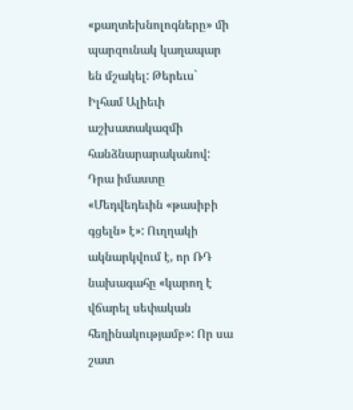«քաղտեխնոլոգները» մի պարզունակ կաղապար են մշակել: Թերեւս` Իլհամ Ալիեւի աշխատակազմի հանձնարարականով: Դրա իմաստը «Մեդվեդեւին «թասիբի գցելն» է»: Ուղղակի ակնարկվում է, որ ՌԴ նախագահը «կարող է վճարել սեփական հեղինակությամբ»: Որ սա շատ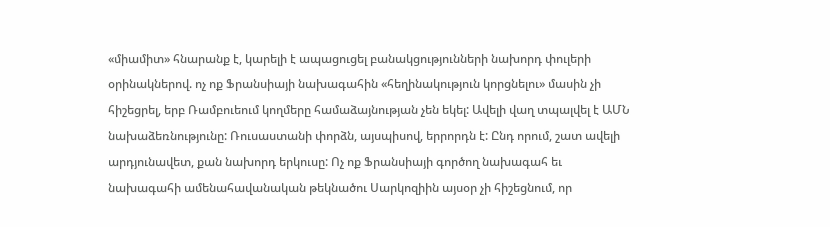«միամիտ» հնարանք է, կարելի է ապացուցել բանակցությունների նախորդ փուլերի օրինակներով. ոչ ոք Ֆրանսիայի նախագահին «հեղինակություն կորցնելու» մասին չի հիշեցրել, երբ Ռամբուեում կողմերը համաձայնության չեն եկել: Ավելի վաղ տպալվել է ԱՄՆ նախաձեռնությունը: Ռուսաստանի փորձն, այսպիսով, երրորդն է: Ընդ որում, շատ ավելի արդյունավետ, քան նախորդ երկուսը: Ոչ ոք Ֆրանսիայի գործող նախագահ եւ նախագահի ամենահավանական թեկնածու Սարկոզիին այսօր չի հիշեցնում, որ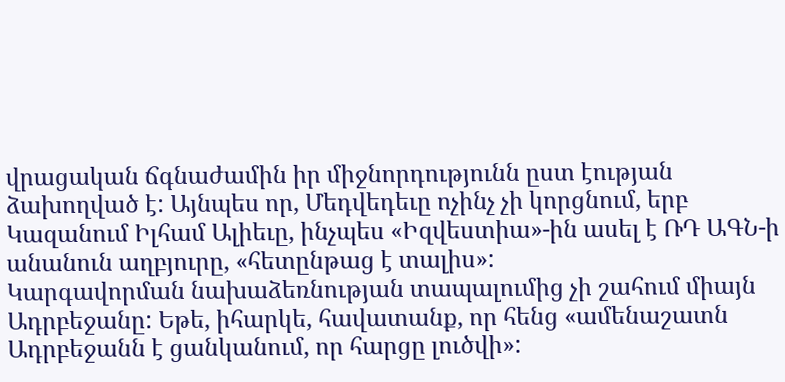վրացական ճգնաժամին իր միջնորդությունն ըստ էության ձախողված է: Այնպես որ, Մեդվեդեւը ոչինչ չի կորցնում, երբ Կազանում Իլհամ Ալիեւը, ինչպես «Իզվեստիա»-ին ասել է ՌԴ ԱԳՆ-ի անանուն աղբյուրը, «հետընթաց է տալիս»:
Կարգավորման նախաձեռնության տապալումից չի շահում միայն Ադրբեջանը: Եթե, իհարկե, հավատանք, որ հենց «ամենաշատն Ադրբեջանն է ցանկանում, որ հարցը լուծվի»: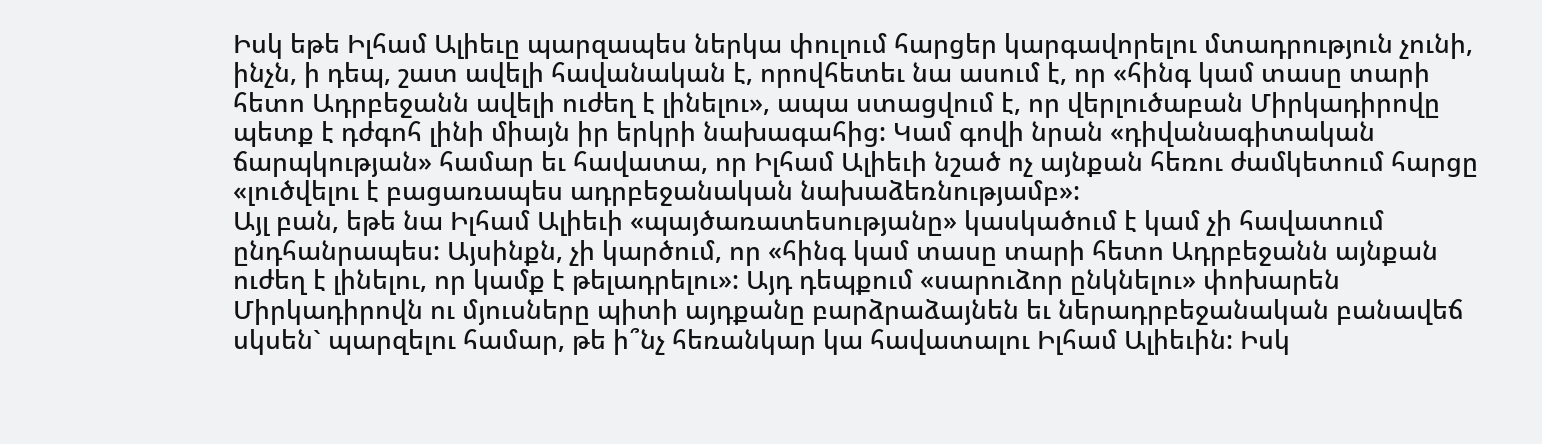Իսկ եթե Իլհամ Ալիեւը պարզապես ներկա փուլում հարցեր կարգավորելու մտադրություն չունի, ինչն, ի դեպ, շատ ավելի հավանական է, որովհետեւ նա ասում է, որ «հինգ կամ տասը տարի հետո Ադրբեջանն ավելի ուժեղ է լինելու», ապա ստացվում է, որ վերլուծաբան Միրկադիրովը պետք է դժգոհ լինի միայն իր երկրի նախագահից: Կամ գովի նրան «դիվանագիտական ճարպկության» համար եւ հավատա, որ Իլհամ Ալիեւի նշած ոչ այնքան հեռու ժամկետում հարցը «լուծվելու է բացառապես ադրբեջանական նախաձեռնությամբ»:
Այլ բան, եթե նա Իլհամ Ալիեւի «պայծառատեսությանը» կասկածում է կամ չի հավատում ընդհանրապես: Այսինքն, չի կարծում, որ «հինգ կամ տասը տարի հետո Ադրբեջանն այնքան ուժեղ է լինելու, որ կամք է թելադրելու»: Այդ դեպքում «սարուձոր ընկնելու» փոխարեն Միրկադիրովն ու մյուսները պիտի այդքանը բարձրաձայնեն եւ ներադրբեջանական բանավեճ սկսեն` պարզելու համար, թե ի՞նչ հեռանկար կա հավատալու Իլհամ Ալիեւին: Իսկ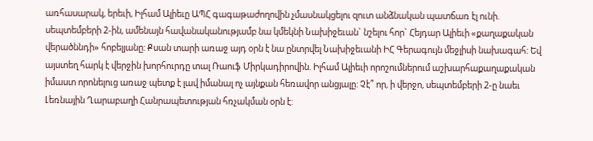առհասարակ, երեւի, Իլհամ Ալիեւը ԱՊՀ գագաթաժողովին չմասնակցելու զուտ անձնական պատճառ էլ ունի. սեպտեմբերի 2-ին, ամենայն հավանականությամբ նա կմեկնի Նախիջեւան` նշելու հոր` Հեյդար Ալիեւի «քաղաքական վերածննդի» հոբելյանը: Քսան տարի առաջ այդ օրն է նա ընտրվել Նախիջեւանի ԻՀ Գերագույն մեջլիսի նախագահ: Եվ այստեղ հարկ է վերջին խորհուրդը տալ Ռաուֆ Միրկադիրովին. Իլհամ Ալիեւի որոշումներում աշխարհաքաղաքական իմաստ որոնելուց առաջ պետք է լավ իմանալ ոչ այնքան հեռավոր անցյալը: Չէ՞ որ, ի վերջո, սեպտեմբերի 2-ը նաեւ Լեռնային Ղարաբաղի Հանրապետության հռչակման օրն է: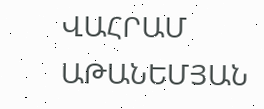ՎԱՀՐԱՄ ԱԹԱՆԵՄՅԱՆ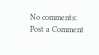No comments:
Post a Comment